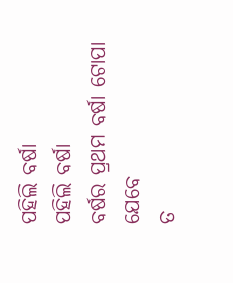ପହିଲି ବର୍ଷା
ପହିଲି ବର୍ଷା
ବର୍ଷର ପ୍ରଥମ ବର୍ଷା ଟୋପା ଯେବେ
ତ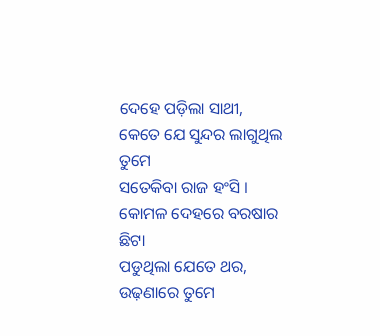ଦେହେ ପଡ଼ିଲା ସାଥୀ,
କେତେ ଯେ ସୁନ୍ଦର ଲାଗୁଥିଲ ତୁମେ
ସତେକିବା ରାଜ ହଂସି ।
କୋମଳ ଦେହରେ ବରଷାର ଛିଟା
ପଡୁଥିଲା ଯେତେ ଥର,
ଉଢ଼ଣାରେ ତୁମେ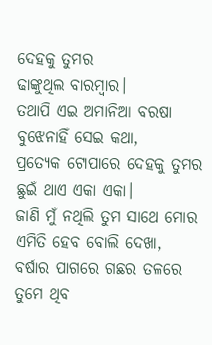ଦେହକୁ ତୁମର
ଢାଙ୍କୁଥିଲ ବାରମ୍ବାର।
ତଥାପି ଏଇ ଅମାନିଆ ବରଷା
ବୁଝେନାହିଁ ସେଇ କଥା,
ପ୍ରତ୍ୟେକ ଟୋପାରେ ଦେହକୁ ତୁମର
ଛୁଇଁ ଥାଏ ଏକା ଏକା।
ଜାଣି ମୁଁ ନଥିଲି ତୁମ ସାଥେ ମୋର
ଏମିତି ହେବ ବୋଲି ଦେଖା,
ବର୍ଷାର ପାଗରେ ଗଛର ତଳରେ
ତୁମେ ଥିବ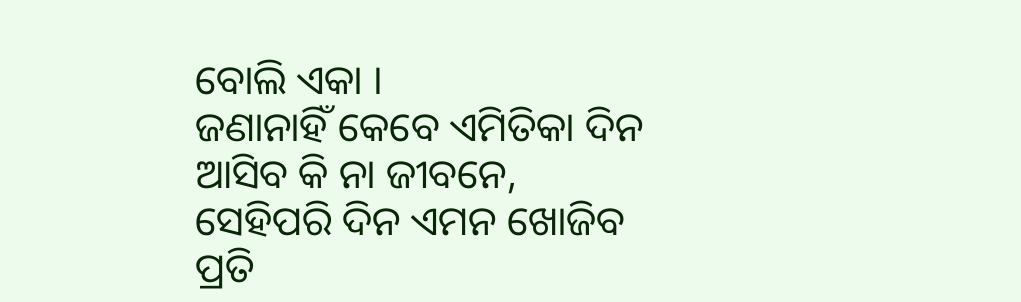ବୋଲି ଏକା ।
ଜଣାନାହିଁ କେବେ ଏମିତିକା ଦିନ
ଆସିବ କି ନା ଜୀବନେ,
ସେହିପରି ଦିନ ଏମନ ଖୋଜିବ
ପ୍ରତି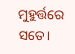ମୁହୁର୍ତ୍ତରେ ସତେ।